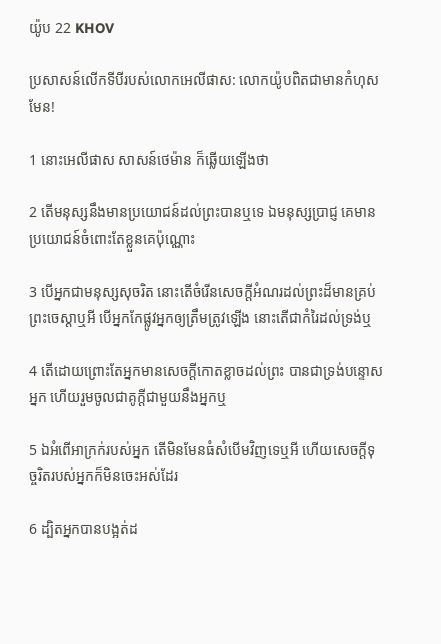យ៉ូប 22 KHOV

ប្រសាសន៍លើកទីបីរបស់លោកអេលី‌ផាស: លោកយ៉ូបពិតជាមានកំហុសមែន!

1 នោះអេលី‌ផាស សាសន៍ថេម៉ាន ក៏ឆ្លើយឡើងថា

2 តើមនុស្សនឹងមានប្រយោជន៍ដល់ព្រះបានឬទេ ឯមនុស្សប្រាជ្ញ គេមានប្រយោជន៍ចំពោះតែខ្លួនគេប៉ុណ្ណោះ

3 បើអ្នកជាមនុស្សសុចរិត នោះតើចំរើនសេចក្តីអំណរដល់ព្រះដ៏មានគ្រប់ព្រះ‌ចេស្តាឬអី បើអ្នកកែផ្លូវអ្នកឲ្យត្រឹមត្រូវឡើង នោះតើជាកំរៃដល់ទ្រង់ឬ

4 តើដោយព្រោះតែអ្នកមានសេចក្តីកោត‌ខ្លាចដល់ព្រះ បានជាទ្រង់បន្ទោសអ្នក ហើយរួមចូលជាគូក្តីជាមួយនឹងអ្នកឬ

5 ឯអំពើអាក្រក់របស់អ្នក តើមិនមែនធំសំបើមវិញទេឬអី ហើយសេចក្តីទុច្ចរិតរបស់អ្នកក៏មិនចេះអស់ដែរ

6 ដ្បិតអ្នកបានបង្អត់ដ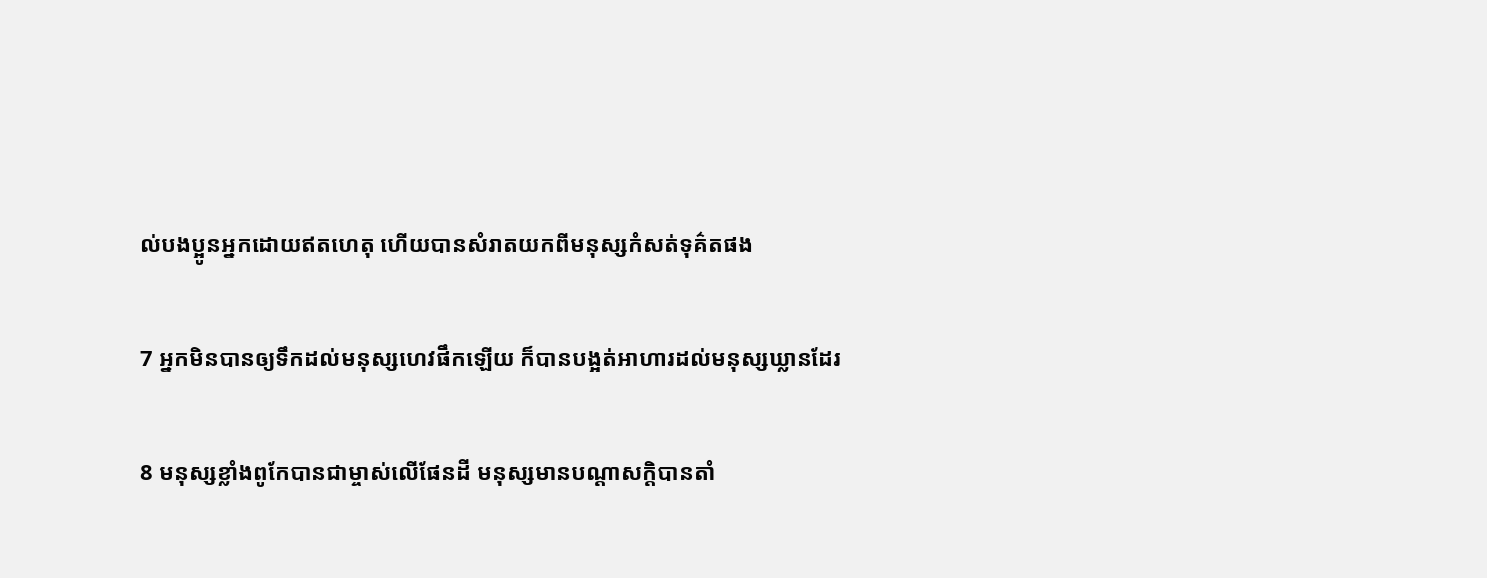ល់បងប្អូនអ្នកដោយឥតហេតុ ហើយបានសំរាតយកពីមនុស្សកំសត់ទុគ៌តផង

7 អ្នកមិនបានឲ្យទឹកដល់មនុស្សហេវផឹកឡើយ ក៏បានបង្អត់អាហារដល់មនុស្សឃ្លានដែរ

8 មនុស្សខ្លាំងពូកែបានជាម្ចាស់លើផែនដី មនុស្សមានបណ្តាសក្តិបានតាំ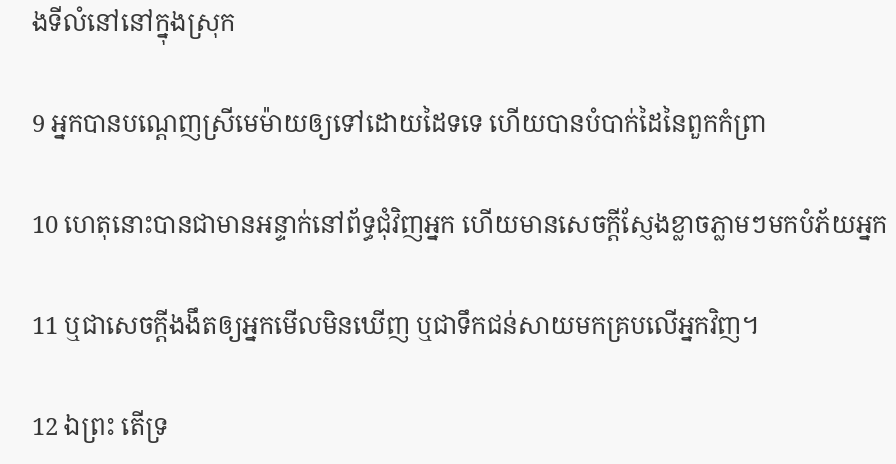ងទីលំនៅនៅក្នុងស្រុក

9 អ្នកបានបណ្តេញស្រីមេម៉ាយឲ្យទៅដោយដៃទទេ ហើយបានបំបាក់ដៃនៃពួកកំព្រា

10 ហេតុនោះបានជាមានអន្ទាក់នៅព័ទ្ធជុំវិញអ្នក ហើយមានសេចក្តីស្ញែងខ្លាចភ្លាមៗមកបំភ័យអ្នក

11 ឬជាសេចក្តីងងឹតឲ្យអ្នកមើលមិនឃើញ ឬជាទឹកជន់សាយមកគ្របលើអ្នកវិញ។

12 ឯព្រះ តើទ្រ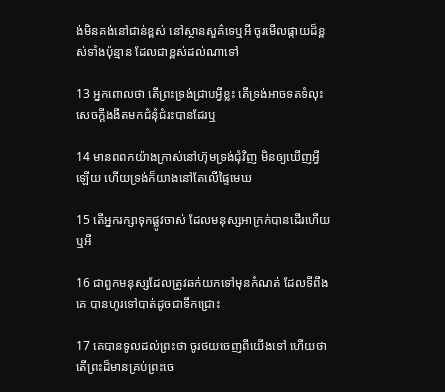ង់មិនគង់នៅជាន់ខ្ពស់ នៅស្ថានសួគ៌ទេឬអី ចូរមើលផ្កាយដ៏ខ្ពស់ទាំងប៉ុន្មាន ដែលជាខ្ពស់ដល់ណាទៅ

13 អ្នកពោលថា តើព្រះទ្រង់ជ្រាបអ្វីខ្លះ តើទ្រង់អាចទតទំលុះសេចក្តីងងឹតមកជំនុំ‌ជំរះបានដែរឬ

14 មានពពកយ៉ាងក្រាស់នៅហ៊ុមទ្រង់ជុំវិញ មិនឲ្យឃើញអ្វីឡើយ ហើយទ្រង់ក៏យាងនៅតែលើផ្ទៃមេឃ

15 តើអ្នករក្សាទុកផ្លូវចាស់ ដែលមនុស្សអាក្រក់បានដើរហើយឬអី

16 ជាពួកមនុស្សដែលត្រូវឆក់យកទៅមុនកំណត់ ដែលទីពឹងគេ បានហូរទៅបាត់ដូចជាទឹកជ្រោះ

17 គេបានទូលដល់ព្រះថា ចូរថយចេញពីយើងទៅ ហើយថា តើព្រះដ៏មានគ្រប់ព្រះ‌ចេ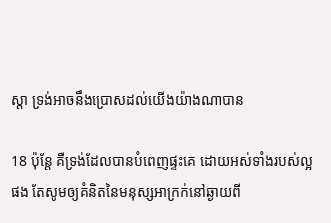ស្តា ទ្រង់អាចនឹងប្រោសដល់យើងយ៉ាងណាបាន

18 ប៉ុន្តែ គឺទ្រង់ដែលបានបំពេញផ្ទះគេ ដោយអស់ទាំងរបស់ល្អផង តែសូមឲ្យគំនិតនៃមនុស្សអាក្រក់នៅឆ្ងាយពី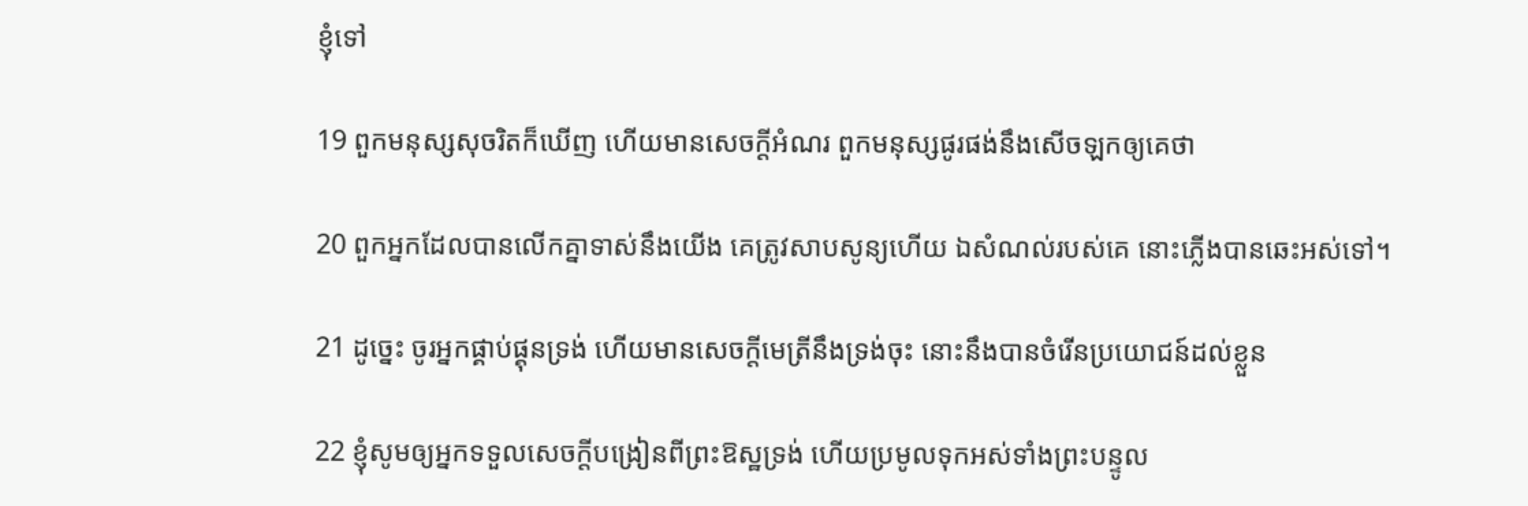ខ្ញុំទៅ

19 ពួកមនុស្សសុចរិតក៏ឃើញ ហើយមានសេចក្តីអំណរ ពួកមនុស្សផូរ‌ផង់នឹងសើចឡកឲ្យគេថា

20 ពួកអ្នកដែលបានលើកគ្នាទាស់នឹងយើង គេត្រូវសាប‌សូន្យហើយ ឯសំណល់របស់គេ នោះភ្លើងបានឆេះអស់ទៅ។

21 ដូច្នេះ ចូរអ្នកផ្គាប់‌ផ្គុនទ្រង់ ហើយមានសេចក្តីមេត្រីនឹងទ្រង់ចុះ នោះនឹងបានចំរើនប្រយោជន៍ដល់ខ្លួន

22 ខ្ញុំសូមឲ្យអ្នកទទួលសេចក្តីបង្រៀនពីព្រះ‌ឱស្ឋទ្រង់ ហើយប្រមូលទុកអស់ទាំងព្រះ‌បន្ទូល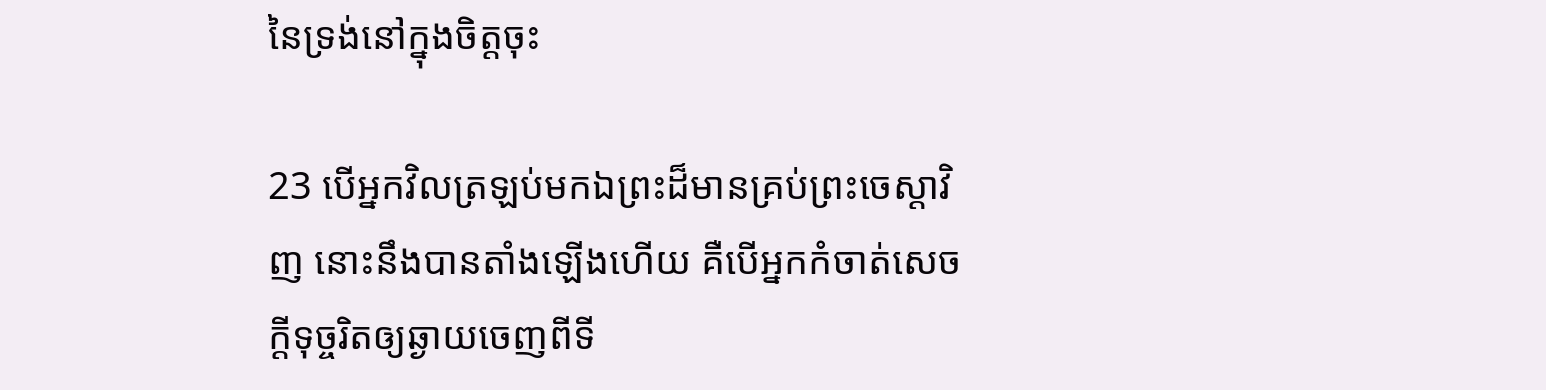នៃទ្រង់នៅក្នុងចិត្តចុះ

23 បើអ្នកវិលត្រឡប់មកឯព្រះដ៏មានគ្រប់ព្រះ‌ចេស្តាវិញ នោះនឹងបានតាំងឡើងហើយ គឺបើអ្នកកំចាត់សេចក្តីទុច្ចរិតឲ្យឆ្ងាយចេញពីទី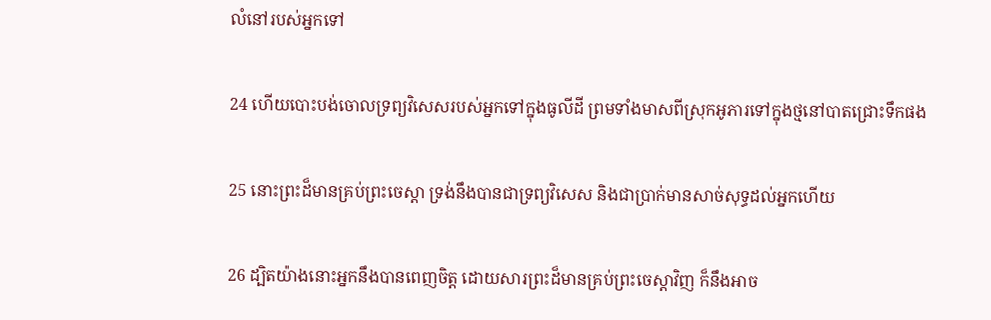លំនៅរបស់អ្នកទៅ

24 ហើយបោះ‌បង់ចោលទ្រព្យវិសេសរបស់អ្នកទៅក្នុងធូលីដី ព្រមទាំងមាសពីស្រុកអូភារទៅក្នុងថ្មនៅបាតជ្រោះទឹកផង

25 នោះព្រះដ៏មានគ្រប់ព្រះ‌ចេស្តា ទ្រង់នឹងបានជាទ្រព្យវិសេស និងជាប្រាក់មានសាច់សុទ្ធដល់អ្នកហើយ

26 ដ្បិតយ៉ាងនោះអ្នកនឹងបានពេញចិត្ត ដោយ‌សារព្រះដ៏មានគ្រប់ព្រះ‌ចេស្តាវិញ ក៏នឹងអាច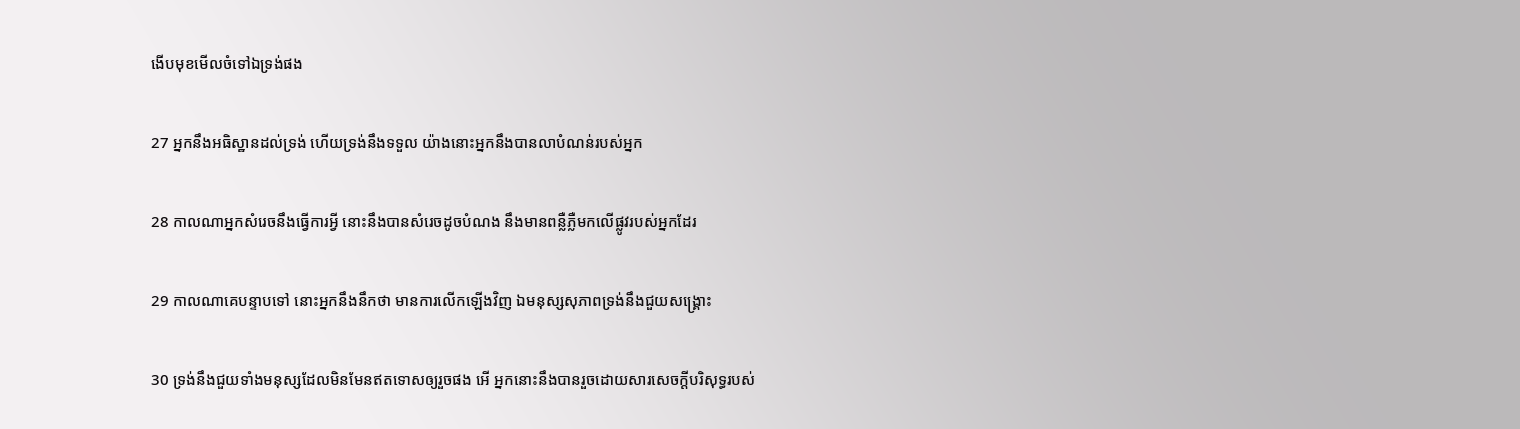ងើបមុខមើលចំទៅឯទ្រង់ផង

27 អ្នកនឹងអធិ‌ស្ឋានដល់ទ្រង់ ហើយទ្រង់នឹងទទួល យ៉ាងនោះអ្នកនឹងបានលាបំណន់របស់អ្នក

28 កាលណាអ្នកសំរេចនឹងធ្វើការអ្វី នោះនឹងបានសំរេចដូចបំណង នឹងមានពន្លឺភ្លឺមកលើផ្លូវរបស់អ្នកដែរ

29 កាលណាគេបន្ទាបទៅ នោះអ្នកនឹងនឹកថា មានការលើកឡើងវិញ ឯមនុស្សសុភាពទ្រង់នឹងជួយសង្គ្រោះ

30 ទ្រង់នឹងជួយទាំងមនុស្សដែលមិនមែនឥតទោសឲ្យរួចផង អើ អ្នកនោះនឹងបានរួចដោយ‌សារសេចក្តីបរិសុទ្ធរបស់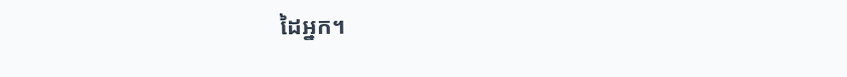ដៃអ្នក។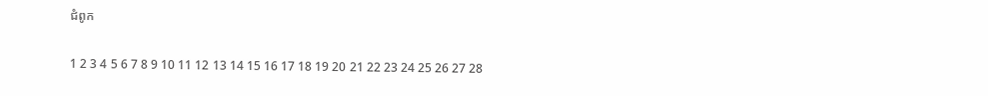ជំពូក

1 2 3 4 5 6 7 8 9 10 11 12 13 14 15 16 17 18 19 20 21 22 23 24 25 26 27 28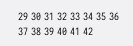29 30 31 32 33 34 35 36 37 38 39 40 41 42